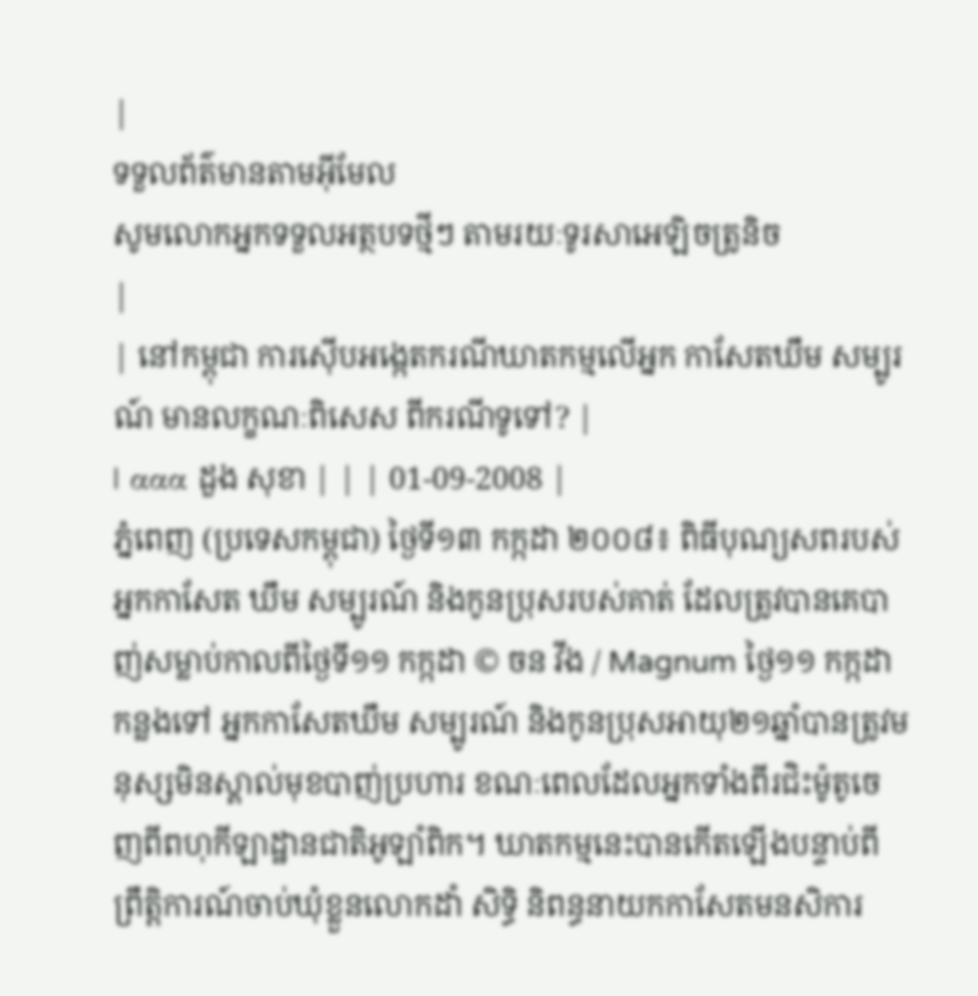|
ទទួលព័ត៌មានតាមអ៊ីមែល
សូមលោកអ្នកទទួលអត្ថបទថ្មីៗ តាមរយៈទូរសាអេឡិចត្រូនិច
|
| នៅកម្ពុជា ការស៊ើបអង្កេតករណីឃាតកម្មលើអ្នក កាសែតឃឹម សម្បូរណ៍ មានលក្ខណៈពិសេស ពីករណីទូទៅ? |
| ααα ដួង សុខា | | | 01-09-2008 |
ភ្នំពេញ (ប្រទេសកម្ពុជា) ថ្ងៃទី១៣ កក្កដា ២០០៨៖ ពិធីបុណ្យសពរបស់អ្នកកាសែត ឃឹម សម្បូរណ៍ និងកូនប្រុសរបស់គាត់ ដែលត្រូវបានគេបាញ់សម្លាប់កាលពីថ្ងៃទី១១ កក្កដា © ចន វីង / Magnum ថ្ងៃ១១ កក្កដា កន្លងទៅ អ្នកកាសែតឃឹម សម្បូរណ៍ និងកូនប្រុសអាយុ២១ឆ្នាំបានត្រូវមនុស្សមិនស្គាល់មុខបាញ់ប្រហារ ខណៈពេលដែលអ្នកទាំងពីរជិះម៉ូតូចេញពីពហុកីឡាដ្ឋានជាតិអូឡាំពិក។ ឃាតកម្មនេះបានកើតឡើងបន្ទាប់ពីព្រឹត្តិការណ៍ចាប់ឃុំខ្លួនលោកដាំ សិទ្ធិ និពន្ធនាយកកាសែតមនសិការ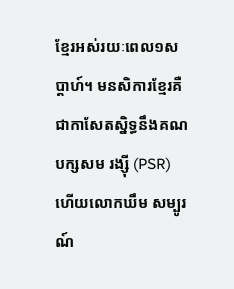ខ្មែរអស់រយៈពេល១សប្តាហ៍។ មនសិការខ្មែរគឺជាកាសែតស្និទ្ធនឹងគណបក្សសម រង្ស៊ី (PSR) ហើយលោកឃឹម សម្បូរណ៍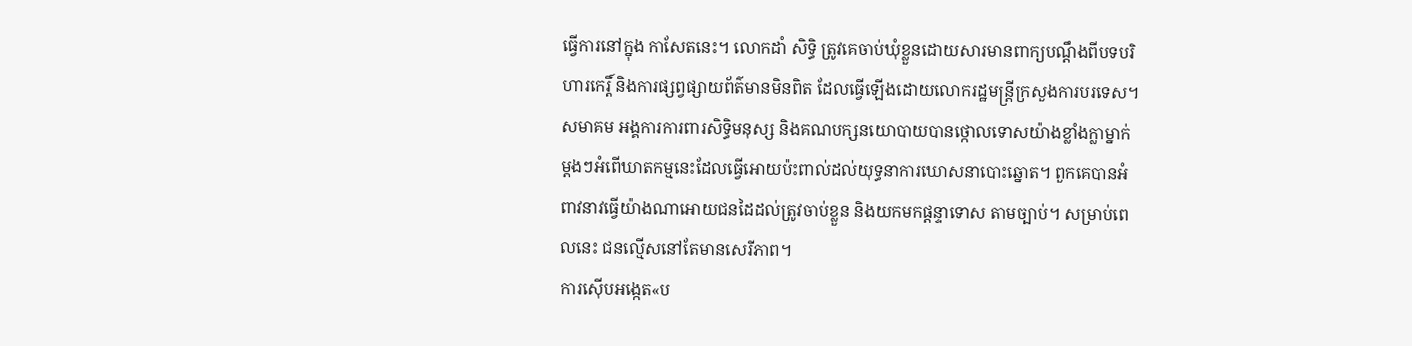ធ្វើការនៅក្នុង កាសែតនេះ។ លោកដាំ សិទ្ធិ ត្រូវគេចាប់ឃុំខ្លួនដោយសារមានពាក្យបណ្តឹងពីបទបរិហារកេរ្តិ៍ និងការផ្សព្វផ្សាយព័ត៌មានមិនពិត ដែលធ្វើឡើងដោយលោករដ្ឋមន្ត្រីក្រសួងការបរទេស។ សមាគម អង្គការការពារសិទ្ធិមនុស្ស និងគណបក្សនយោបាយបានថ្កោលទោសយ៉ាងខ្លាំងក្លាម្នាក់ម្តងៗអំពើឃាតកម្មនេះដែលធ្វើអោយប៉ះពាល់ដល់យុទ្ធនាការឃោសនាបោះឆ្នោត។ ពួកគេបានអំពាវនាវធ្វើយ៉ាងណាអោយជនដៃដល់ត្រូវចាប់ខ្លួន និងយកមកផ្តន្ទាទោស តាមច្បាប់។ សម្រាប់ពេលនេះ ជនល្មើសនៅតែមានសេរីភាព។
ការស៊ើបអង្កេត«ប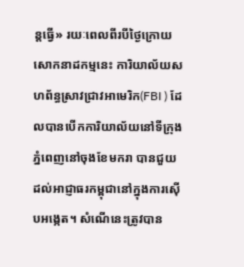ន្តធ្វើ» រយៈពេលពីរបីថ្ងៃក្រោយសោកនាដកម្មនេះ ការិយាល័យសហព័ន្ធស្រាវជ្រាវអាមេរិក(FBI ) ដែលបានបើកការិយាល័យនៅទីក្រុងភ្នំពេញនៅចុងខែមករា បានជួយដល់អាជ្ញាធរកម្ពុជានៅក្នុងការស៊ើបអង្កេត។ សំណើនេះត្រូវបាន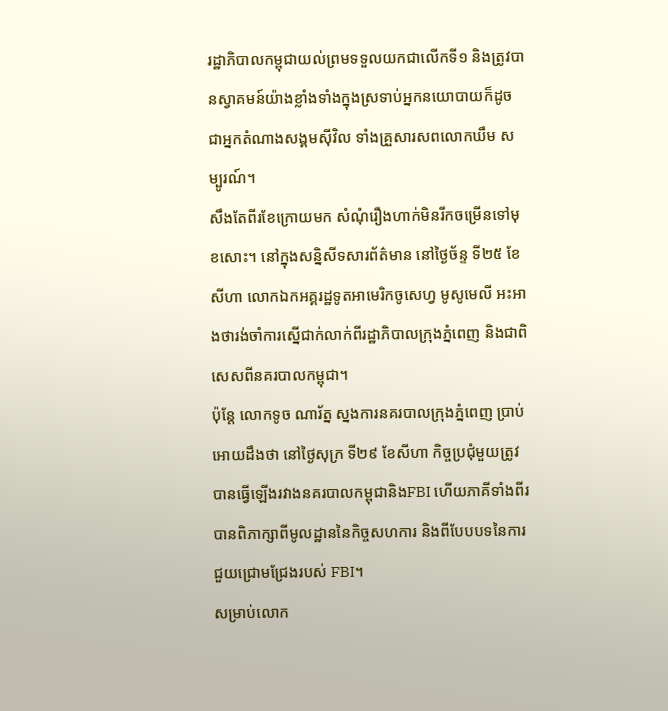រដ្ឋាភិបាលកម្ពុជាយល់ព្រមទទួលយកជាលើកទី១ និងត្រូវបានស្វាគមន៍យ៉ាងខ្លាំងទាំងក្នុងស្រទាប់អ្នកនយោបាយក៏ដូចជាអ្នកតំណាងសង្គមស៊ីវិល ទាំងគ្រួសារសពលោកឃឹម សម្បូរណ៍។
សឹងតែពីរខែក្រោយមក សំណុំរឿងហាក់មិនរីកចម្រើនទៅមុខសោះ។ នៅក្នុងសន្និសីទសារព័ត៌មាន នៅថ្ងៃច័ន្ទ ទី២៥ ខែសីហា លោកឯកអគ្គរដ្ឋទូតអាមេរិកចូសេហ្វ មូសូមេលី អះអាងថារង់ចាំការស្នើជាក់លាក់ពីរដ្ឋាភិបាលក្រុងភ្នំពេញ និងជាពិសេសពីនគរបាលកម្ពុជា។
ប៉ុន្តែ លោកទូច ណារ័ត្ន ស្នងការនគរបាលក្រុងភ្នំពេញ ប្រាប់អោយដឹងថា នៅថ្ងៃសុក្រ ទី២៩ ខែសីហា កិច្ចប្រជុំមួយត្រូវបានធ្វើឡើងរវាងនគរបាលកម្ពុជានិងFBI ហើយភាគីទាំងពីរបានពិភាក្សាពីមូលដ្ឋាននៃកិច្ចសហការ និងពីបែបបទនៃការជួយជ្រោមជ្រែងរបស់ FBI។
សម្រាប់លោក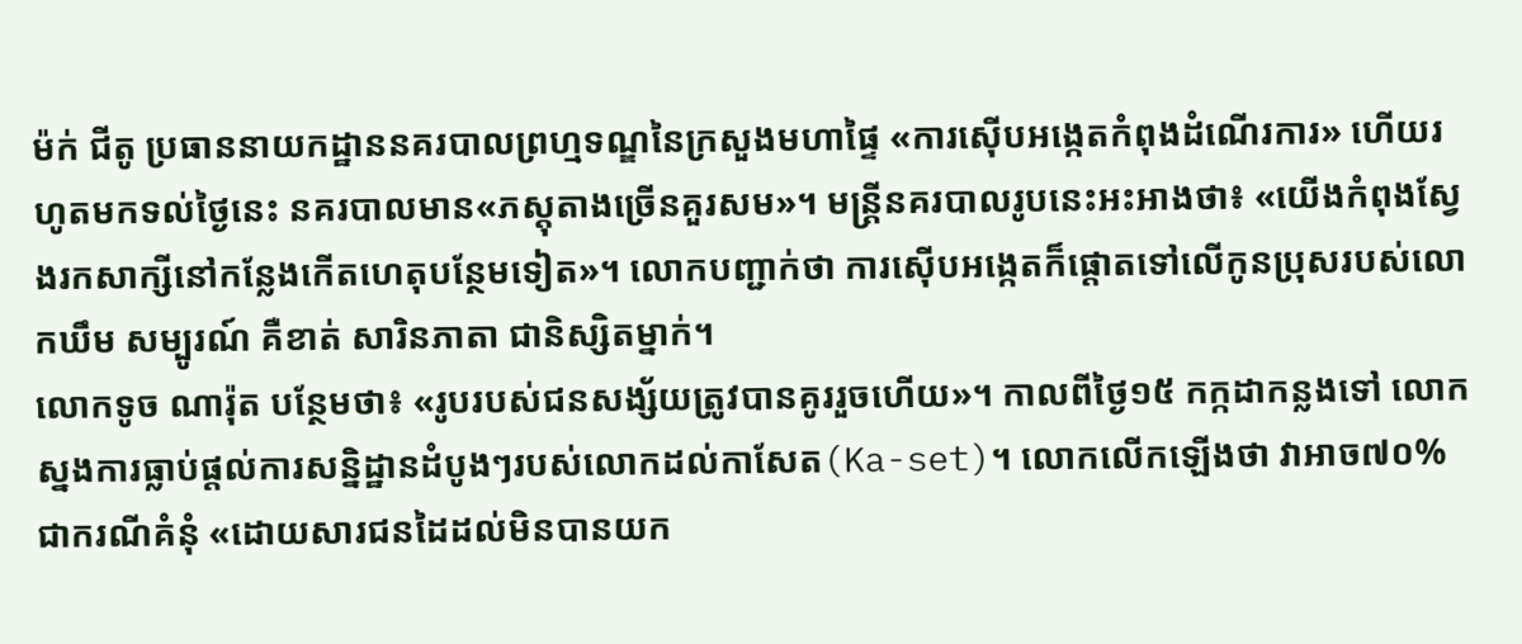ម៉ក់ ជីតូ ប្រធាននាយកដ្ឋាននគរបាលព្រហ្មទណ្ឌនៃក្រសួងមហាផ្ទៃ «ការស៊ើបអង្កេតកំពុងដំណើរការ» ហើយរហូតមកទល់ថ្ងៃនេះ នគរបាលមាន«ភស្តុតាងច្រើនគួរសម»។ មន្រ្តីនគរបាលរូបនេះអះអាងថា៖ «យើងកំពុងស្វែងរកសាក្សីនៅកន្លែងកើតហេតុបន្ថែមទៀត»។ លោកបញ្ជាក់ថា ការស៊ើបអង្កេតក៏ផ្តោតទៅលើកូនប្រុសរបស់លោកឃឹម សម្បូរណ៍ គឺខាត់ សារិនភាតា ជានិស្សិតម្នាក់។
លោកទូច ណារ៉ុត បន្ថែមថា៖ «រូបរបស់ជនសង្ស័យត្រូវបានគូររួចហើយ»។ កាលពីថ្ងៃ១៥ កក្កដាកន្លងទៅ លោកស្នងការធ្លាប់ផ្តល់ការសន្និដ្ឋានដំបូងៗរបស់លោកដល់កាសែត(Ka-set)។ លោកលើកឡើងថា វាអាច៧០%ជាករណីគំនុំ «ដោយសារជនដៃដល់មិនបានយក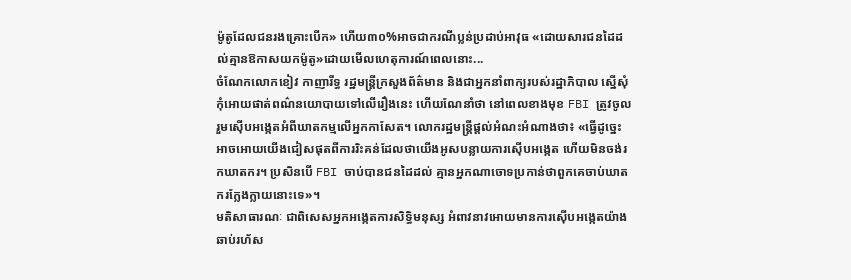ម៉ូតូដែលជនរងគ្រោះបើក» ហើយ៣០%អាចជាករណីប្លន់ប្រដាប់អាវុធ «ដោយសារជនដៃដល់គ្មានឱកាសយកម៉ូតូ»ដោយមើលហេតុការណ៍ពេលនោះ...
ចំណែកលោកខៀវ កាញារីទ្ធ រដ្ឋមន្ត្រីក្រសួងព័ត៌មាន និងជាអ្នកនាំពាក្យរបស់រដ្ឋាភិបាល ស្នើសុំកុំអោយផាត់ពណ៌នយោបាយទៅលើរឿងនេះ ហើយណែនាំថា នៅពេលខាងមុខ FBI ត្រូវចូលរួមស៊ើបអង្កេតអំពីឃាតកម្មលើអ្នកកាសែត។ លោករដ្ឋមន្ត្រីផ្តល់អំណះអំណាងថា៖ «ធ្វើដូច្នេះអាចអោយយើងជៀសផុតពីការរិះគន់ដែលថាយើងអូសបន្លាយការស៊ើបអង្កេត ហើយមិនចង់រកឃាតករ។ ប្រសិនបើ FBI ចាប់បានជនដៃដល់ គ្មានអ្នកណាចោទប្រកាន់ថាពួកគេចាប់ឃាតករក្លែងក្លាយនោះទេ»។
មតិសាធារណៈ ជាពិសេសអ្នកអង្កេតការសិទ្ធិមនុស្ស អំពាវនាវអោយមានការស៊ើបអង្កេតយ៉ាងឆាប់រហ័ស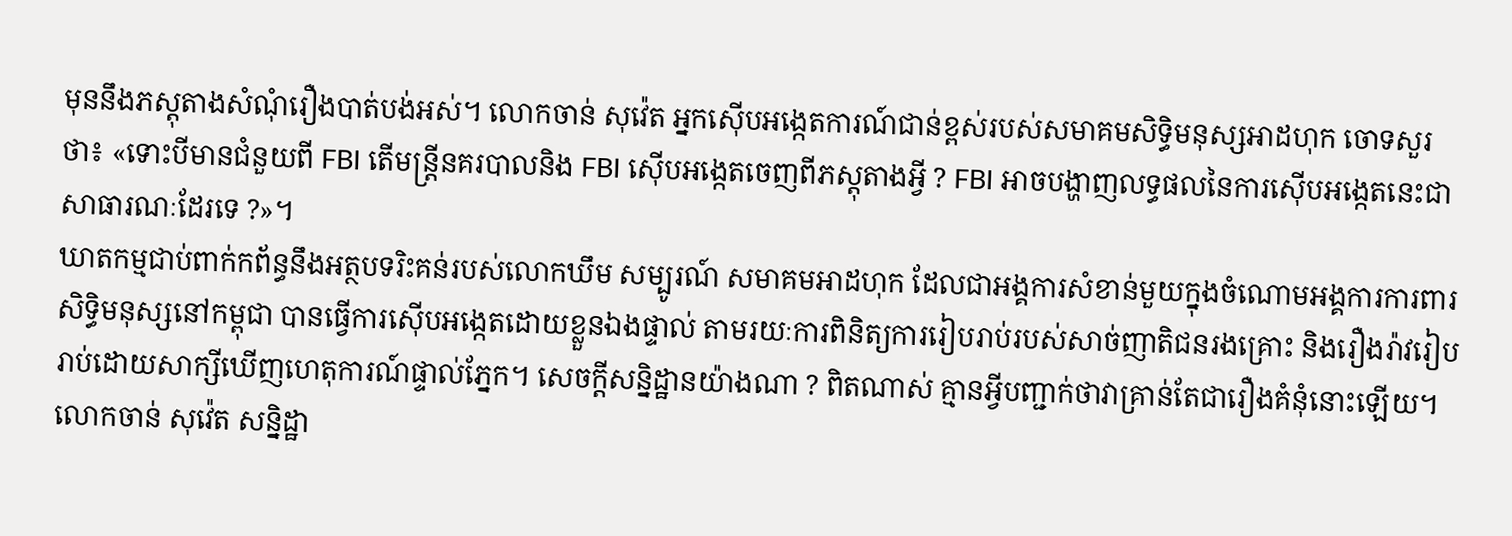មុននឹងភស្តុតាងសំណុំរឿងបាត់បង់អស់។ លោកចាន់ សុវ៉េត អ្នកស៊ើបអង្កេតការណ៍ជាន់ខ្ពស់របស់សមាគមសិទ្ធិមនុស្សអាដហុក ចោទសួរថា៖ «ទោះបីមានជំនួយពី FBI តើមន្រ្តីនគរបាលនិង FBI ស៊ើបអង្កេតចេញពីភស្តុតាងអ្វី ? FBI អាចបង្ហាញលទ្ធផលនៃការស៊ើបអង្កេតនេះជាសាធារណៈដែរទេ ?»។
ឃាតកម្មជាប់ពាក់កព័ន្ធនឹងអត្ថបទរិះគន់របស់លោកឃឹម សម្បូរណ៍ សមាគមអាដហុក ដែលជាអង្គការសំខាន់មួយក្នុងចំណោមអង្គការការពារសិទ្ធិមនុស្សនៅកម្ពុជា បានធ្វើការស៊ើបអង្កេតដោយខ្លួនឯងផ្ទាល់ តាមរយៈការពិនិត្យការរៀបរាប់របស់សាច់ញាតិជនរងគ្រោះ និងរឿងរ៉ាវរៀបរាប់ដោយសាក្សីឃើញហេតុការណ៍ផ្ទាល់ភ្នែក។ សេចក្តីសន្និដ្ឋានយ៉ាងណា ? ពិតណាស់ គ្មានអ្វីបញ្ជាក់ថាវាគ្រាន់តែជារឿងគំនុំនោះឡើយ។
លោកចាន់ សុវ៉េត សន្និដ្ឋា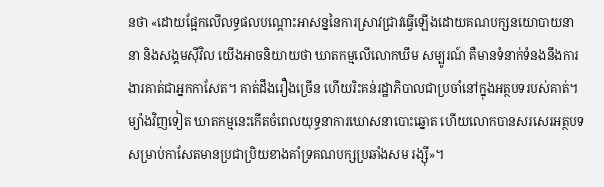នថា «ដោយផ្អែកលើលទ្ធផលបណ្តោះអាសន្ននៃការស្រាវជ្រាវធ្វើឡើងដោយគណបក្សនយោបាយនានា និងសង្គមស៊ីវិល យើងអាចនិយាយថា ឃាតកម្មលើលោកឃឹម សម្បូរណ៍ គឺមានទំនាក់ទំនងនឹងការងារគាត់ជាអ្នកកាសែត។ គាត់ដឹងរឿងច្រើន ហើយរិះគន់រដ្ឋាភិបាលជាប្រចាំនៅក្នុងអត្ថបទរបស់គាត់។ ម្យ៉ាងវិញទៀត ឃាតកម្មនេះកើតចំពេលយុទ្ធនាការឃោសនាបោះឆ្នោត ហើយលោកបានសរសេរអត្ថបទសម្រាប់កាសែតមានប្រជាប្រិយខាងគាំទ្រគណបក្សប្រឆាំងសម រង្ស៊ី»។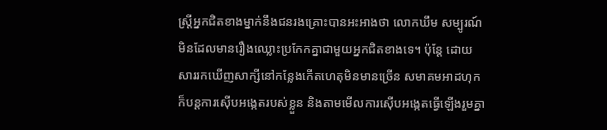ស្រ្តីអ្នកជិតខាងម្នាក់នឹងជនរងគ្រោះបានអះអាងថា លោកឃឹម សម្បូរណ៍ មិនដែលមានរឿងឈ្លោះប្រកែកគ្នាជាមួយអ្នកជិតខាងទេ។ ប៉ុន្តែ ដោយសាររកឃើញសាក្សីនៅកន្លែងកើតហេតុមិនមានច្រើន សមាគមអាដហុកក៏បន្តការស៊ើបអង្កេតរបស់ខ្លួន និងតាមមើលការស៊ើបអង្កេតធ្វើឡើងរួមគ្នា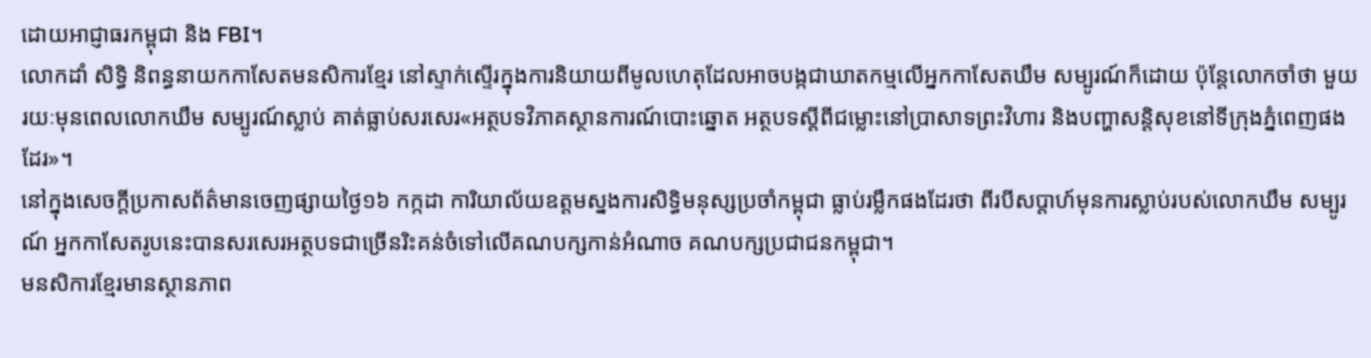ដោយអាជ្ញាធរកម្ពុជា និង FBI។
លោកដាំ សិទ្ធិ និពន្ធនាយកកាសែតមនសិការខ្មែរ នៅស្ទាក់ស្ទើរក្នុងការនិយាយពីមូលហេតុដែលអាចបង្កជាឃាតកម្មលើអ្នកកាសែតឃឹម សម្បូរណ៍ក៏ដោយ ប៉ុន្តែលោកចាំថា មួយរយៈមុនពេលលោកឃឹម សម្បូរណ៍ស្លាប់ គាត់ធ្លាប់សរសេរ«អត្ថបទវិភាគស្ថានការណ៍បោះឆ្នោត អត្ថបទស្តីពីជម្លោះនៅប្រាសាទព្រះវិហារ និងបញ្ហាសន្តិសុខនៅទីក្រុងភ្នំពេញផងដែរ»។
នៅក្នុងសេចក្តីប្រកាសព័ត៌មានចេញផ្សាយថ្ងៃ១៦ កក្កដា ការិយាល័យឧត្តមស្នងការសិទ្ធិមនុស្សប្រចាំកម្ពុជា ធ្លាប់រម្លឹកផងដែរថា ពីរបីសប្តាហ៍មុនការស្លាប់របស់លោកឃឹម សម្បូរណ៍ អ្នកកាសែតរូបនេះបានសរសេរអត្ថបទជាច្រើនរិះគន់ចំទៅលើគណបក្សកាន់អំណាច គណបក្សប្រជាជនកម្ពុជា។
មនសិការខ្មែរមានស្ថានភាព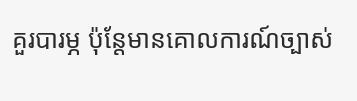គួរបារម្ភ ប៉ុន្តែមានគោលការណ៍ច្បាស់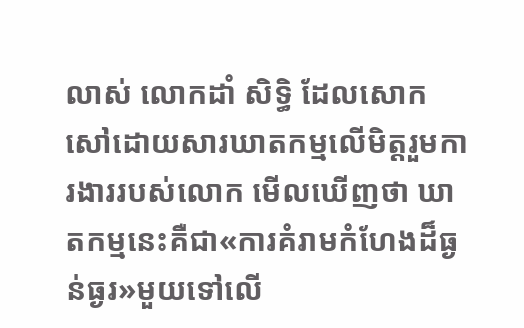លាស់ លោកដាំ សិទ្ធិ ដែលសោកសៅដោយសារឃាតកម្មលើមិត្តរួមការងាររបស់លោក មើលឃើញថា ឃាតកម្មនេះគឺជា«ការគំរាមកំហែងដ៏ធ្ងន់ធ្ងរ»មួយទៅលើ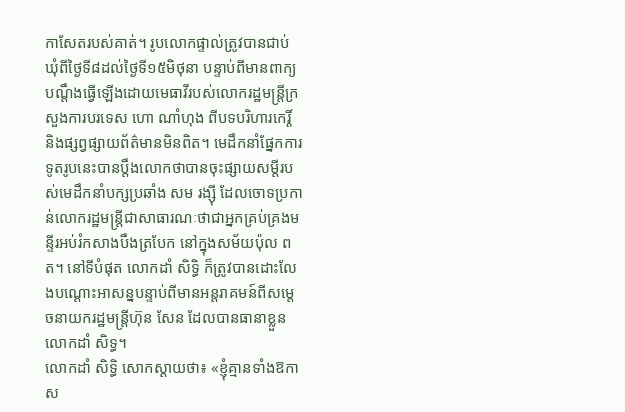កាសែតរបស់គាត់។ រូបលោកផ្ទាល់ត្រូវបានជាប់ឃុំពីថ្ងៃទី៨ដល់ថ្ងៃទី១៥មិថុនា បន្ទាប់ពីមានពាក្យបណ្តឹងធ្វើឡើងដោយមេធាវីរបស់លោករដ្ឋមន្រ្តីក្រសួងការបរទេស ហោ ណាំហុង ពីបទបរិហារកេរ្តិ៍ និងផ្សព្វផ្សាយព័ត៌មានមិនពិត។ មេដឹកនាំផ្នែកការទូតរូបនេះបានប្តឹងលោកថាបានចុះផ្សាយសម្តីរបស់មេដឹកនាំបក្សប្រឆាំង សម រង្ស៊ី ដែលចោទប្រកាន់លោករដ្ឋមន្ត្រីជាសាធារណៈថាជាអ្នកគ្រប់គ្រងមន្ទីរអប់រំកសាងបឹងត្របែក នៅក្នុងសម័យប៉ុល ពត។ នៅទីបំផុត លោកដាំ សិទ្ធិ ក៏ត្រូវបានដោះលែងបណ្តោះអាសន្នបន្ទាប់ពីមានអន្តរាគមន៍ពីសម្តេចនាយករដ្ឋមន្ត្រីហ៊ុន សែន ដែលបានធានាខ្លួនលោកដាំ សិទ្ធ។
លោកដាំ សិទ្ធិ សោកស្តាយថា៖ «ខ្ញុំគ្មានទាំងឱកាស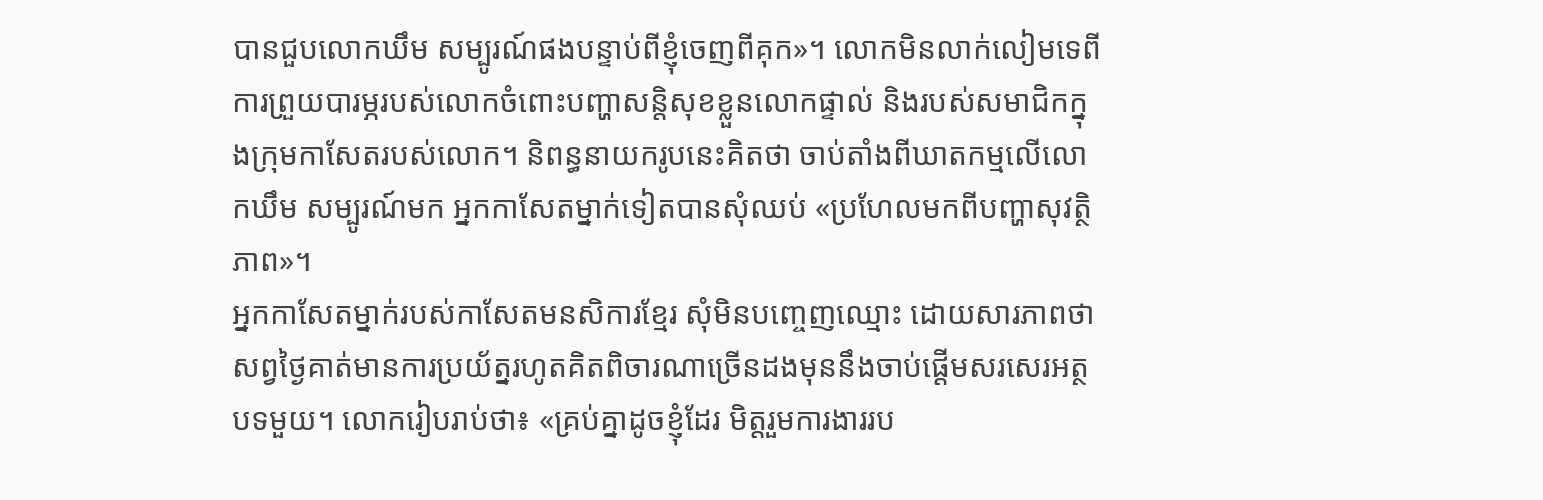បានជួបលោកឃឹម សម្បូរណ៍ផងបន្ទាប់ពីខ្ញុំចេញពីគុក»។ លោកមិនលាក់លៀមទេពីការព្រួយបារម្ភរបស់លោកចំពោះបញ្ហាសន្តិសុខខ្លួនលោកផ្ទាល់ និងរបស់សមាជិកក្នុងក្រុមកាសែតរបស់លោក។ និពន្ធនាយករូបនេះគិតថា ចាប់តាំងពីឃាតកម្មលើលោកឃឹម សម្បូរណ៍មក អ្នកកាសែតម្នាក់ទៀតបានសុំឈប់ «ប្រហែលមកពីបញ្ហាសុវត្ថិភាព»។
អ្នកកាសែតម្នាក់របស់កាសែតមនសិការខ្មែរ សុំមិនបញ្ចេញឈ្មោះ ដោយសារភាពថា សព្វថ្ងៃគាត់មានការប្រយ័ត្នរហូតគិតពិចារណាច្រើនដងមុននឹងចាប់ផ្តើមសរសេរអត្ថបទមួយ។ លោករៀបរាប់ថា៖ «គ្រប់គ្នាដូចខ្ញុំដែរ មិត្តរួមការងាររប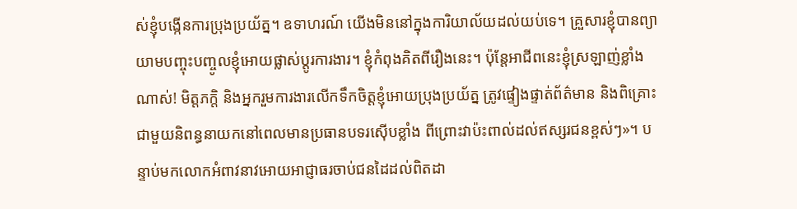ស់ខ្ញុំបង្កើនការប្រុងប្រយ័ត្ន។ ឧទាហរណ៍ យើងមិននៅក្នុងការិយាល័យដល់យប់ទេ។ គ្រួសារខ្ញុំបានព្យាយាមបញ្ចុះបញ្ចូលខ្ញុំអោយផ្លាស់ប្តូរការងារ។ ខ្ញុំកំពុងគិតពីរឿងនេះ។ ប៉ុន្តែអាជីពនេះខ្ញុំស្រឡាញ់ខ្លាំងណាស់! មិត្តភក្តិ និងអ្នករួមការងារលើកទឹកចិត្តខ្ញុំអោយប្រុងប្រយ័ត្ន ត្រូវផ្ទៀងផ្ទាត់ព័ត៌មាន និងពិគ្រោះជាមួយនិពន្ធនាយកនៅពេលមានប្រធានបទរស៊ើបខ្លាំង ពីព្រោះវាប៉ះពាល់ដល់ឥស្សរជនខ្ពស់ៗ»។ បន្ទាប់មកលោកអំពាវនាវអោយអាជ្ញាធរចាប់ជនដៃដល់ពិតដា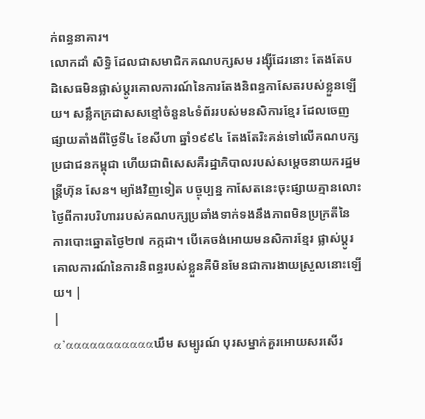ក់ពន្ធនាគារ។
លោកដាំ សិទ្ធិ ដែលជាសមាជិកគណបក្សសម រង្ស៊ីដែរនោះ តែងតែបដិសេធមិនផ្លាស់ប្តូរគោលការណ៍នៃការតែងនិពន្ធកាសែតរបស់ខ្លួនឡើយ។ សន្លឹកក្រដាសសខ្មៅចំនួន៤ទំព័ររបស់មនសិការខ្មែរ ដែលចេញផ្សាយតាំងពីថ្ងៃទី៤ ខែសីហា ឆ្នាំ១៩៩៤ តែងតែរិះគន់ទៅលើគណបក្សប្រជាជនកម្ពុជា ហើយជាពិសេសគឺរដ្ឋាភិបាលរបស់សម្តេចនាយករដ្ឋមន្ត្រីហ៊ុន សែន។ ម្យ៉ាងវិញទៀត បច្ចុប្បន្ន កាសែតនេះចុះផ្សាយគ្មានលោះថ្ងៃពីការបរិហាររបស់គណបក្សប្រឆាំងទាក់ទងនឹងភាពមិនប្រក្រតីនៃការបោះឆ្នោតថ្ងៃ២៧ កក្កដា។ បើគេចង់អោយមនសិការខ្មែរ ផ្លាស់ប្តូរគោលការណ៍នៃការនិពន្ធរបស់ខ្លួនគឺមិនមែនជាការងាយស្រួលនោះឡើយ។ |
|
α’αααααααααααឃឹម សម្បូរណ៍ បុរសម្នាក់គួរអោយសរសើរ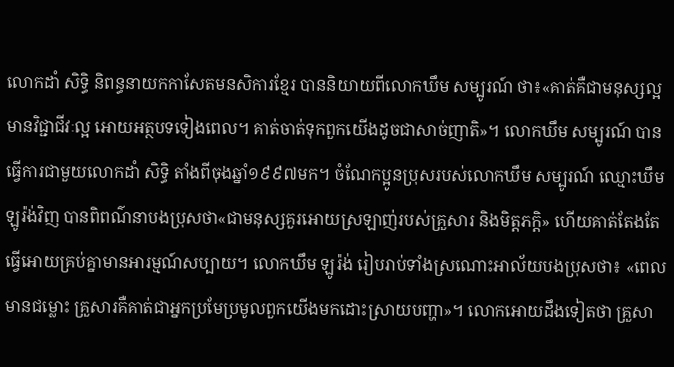លោកដាំ សិទ្ធិ និពន្ធនាយកកាសែតមនសិការខ្មែរ បាននិយាយពីលោកឃឹម សម្បូរណ៍ ថា៖«គាត់គឺជាមនុស្សល្អ មានវិជ្ជាជីវៈល្អ អោយអត្ថបទទៀងពេល។ គាត់ចាត់ទុកពួកយើងដូចជាសាច់ញាតិ»។ លោកឃឹម សម្បូរណ៍ បានធ្វើការជាមួយលោកដាំ សិទ្ធិ តាំងពីចុងឆ្នាំ១៩៩៧មក។ ចំណែកប្អូនប្រុសរបស់លោកឃឹម សម្បូរណ៍ ឈ្មោះឃឹម ឡូរ៉ង់វិញ បានពិពណ៌នាបងប្រុសថា«ជាមនុស្សគួរអោយស្រឡាញ់របស់គ្រួសារ និងមិត្តភក្តិ» ហើយគាត់តែងតែធ្វើអោយគ្រប់គ្នាមានអារម្មណ៍សប្បាយ។ លោកឃឹម ឡូរ៉ង់ រៀបរាប់ទាំងស្រណោះអាល័យបងប្រុសថា៖ «ពេលមានជម្លោះ គ្រួសារគឺគាត់ជាអ្នកប្រមែប្រមូលពួកយើងមកដោះស្រាយបញ្ហា»។ លោកអោយដឹងទៀតថា គ្រួសា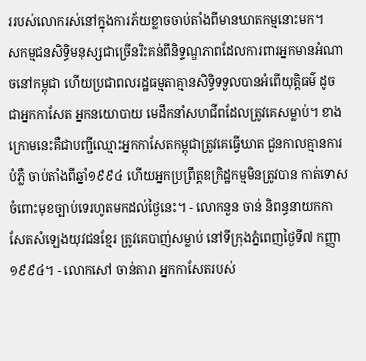ររបស់លោករស់នៅក្នុងការភ័យខ្លាចចាប់តាំងពីមានឃាតកម្មនោះមក។
សកម្មជនសិទ្ធិមនុស្សជាច្រើនរិះគន់ពីនិទ្ទណ្ឌភាពដែលការពារអ្នកមានអំណាចនៅកម្ពុជា ហើយប្រជាពលរដ្ឋធម្មតាគ្មានសិទ្ធិទទួលបានអំពើយុត្តិធម៌ ដូចជាអ្នកកាសែត អ្នកនយោបាយ មេដឹកនាំសហជីពដែលត្រូវគេសម្លាប់។ ខាងក្រោមនេះគឺជាបញ្ជីឈ្មោះអ្នកកាសែតកម្ពុជាត្រូវគេធ្វើឃាត ជួនកាលគ្មានការបំភ្លឺ ចាប់តាំងពីឆ្នាំ១៩៩៤ ហើយអ្នកប្រព្រឹត្តឧក្រិដ្ឋកម្មមិនត្រូវបាន កាត់ទោសចំពោះមុខច្បាប់ទេរហូតមកដល់ថ្ងៃនេះ។ - លោកនួន ចាន់ និពន្ធនាយកកាសែតសំឡេងយុវជនខ្មែរ ត្រូវគេបាញ់សម្លាប់ នៅទីក្រុងភ្នំពេញថ្ងៃទី៧ កញ្ញា ១៩៩៤។ - លោកសៅ ចាន់តារា អ្នកកាសែតរបស់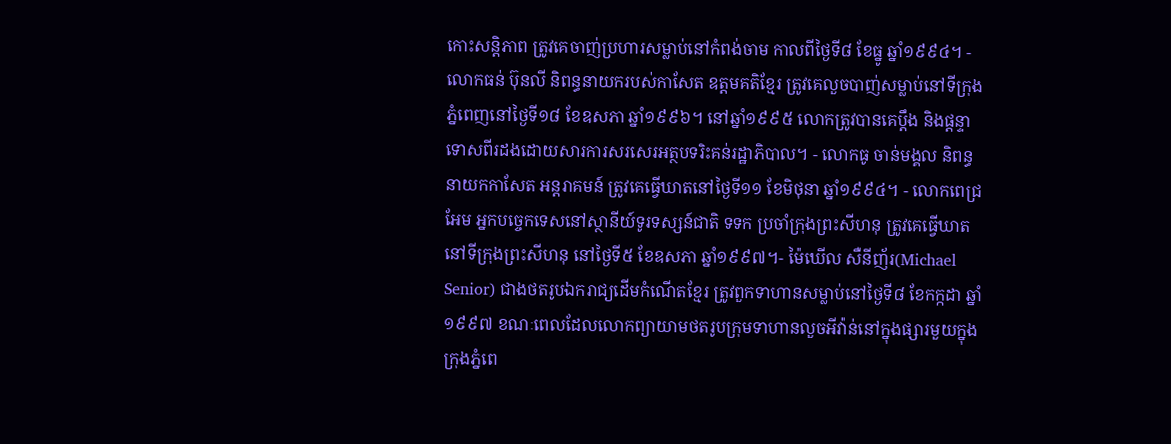កោះសន្តិភាព ត្រូវគេចាញ់ប្រហារសម្លាប់នៅកំពង់ចាម កាលពីថ្ងៃទី៨ ខែធ្នូ ឆ្នាំ១៩៩៤។ - លោកធន់ ប៊ុនលី និពន្ធនាយករបស់កាសែត ឧត្តមគតិខ្មែរ ត្រូវគេលួចបាញ់សម្លាប់នៅទីក្រុងភ្នំពេញនៅថ្ងៃទី១៨ ខែឧសភា ឆ្នាំ១៩៩៦។ នៅឆ្នាំ១៩៩៥ លោកត្រូវបានគេប្តឹង និងផ្តន្ទាទោសពីរដងដោយសារការសរសេរអត្ថបទរិះគន់រដ្ឋាភិបាល។ - លោកធូ ចាន់មង្គល និពន្ធនាយកកាសែត អន្តរាគមន៍ ត្រូវគេធ្វើឃាតនៅថ្ងៃទី១១ ខែមិថុនា ឆ្នាំ១៩៩៤។ - លោកពេជ្រ អែម អ្នកបច្ចេកទេសនៅស្ថានីយ៍ទូរទស្សន៍ជាតិ ទទក ប្រចាំក្រុងព្រះសីហនុ ត្រូវគេធ្វើឃាតនៅទីក្រុងព្រះសីហនុ នៅថ្ងៃទី៥ ខែឧសភា ឆ្នាំ១៩៩៧។- ម៉ៃឃើល សឺនីញ័រ(Michael Senior) ជាងថតរូបឯករាជ្យដើមកំណើតខ្មែរ ត្រូវពួកទាហានសម្លាប់នៅថ្ងៃទី៨ ខែកក្កដា ឆ្នាំ១៩៩៧ ខណៈពេលដែលលោកព្យាយាមថតរូបក្រុមទាហានលួចអីវ៉ាន់នៅក្នុងផ្សារមួយក្នុងក្រុងភ្នំពេ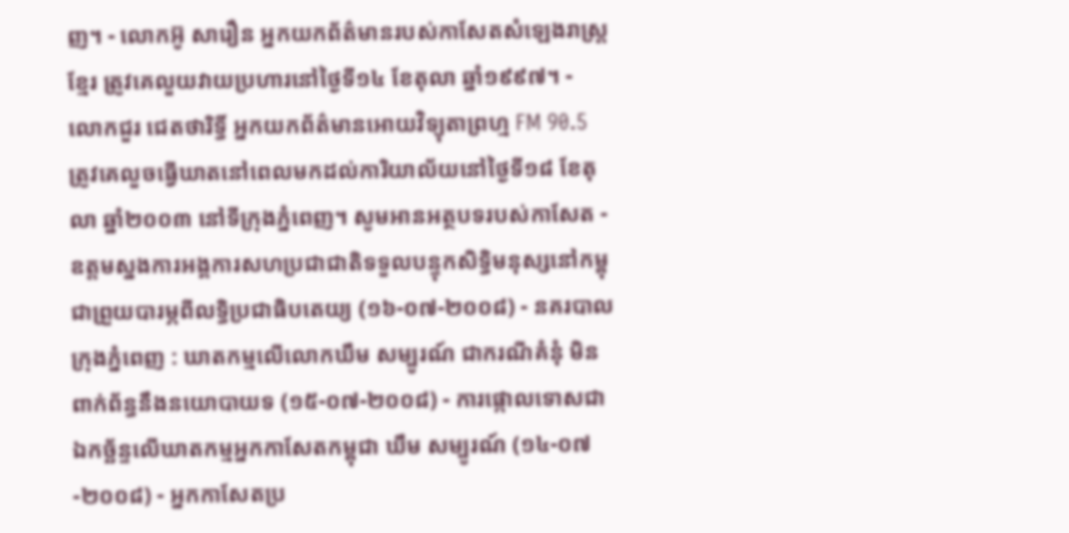ញ។ - លោកអ៊ូ សារឿន អ្នកយកព័ត៌មានរបស់កាសែតសំឡេងរាស្រ្តខ្មែរ ត្រូវគេលួយវាយប្រហារនៅថ្ងៃទី១៤ ខែតុលា ឆ្នាំ១៩៩៧។ - លោកជួរ ជេតថារិទ្ធិ៍ អ្នកយកព័ត៌មានអោយវិទ្យុតាព្រហ្ម FM 90.5 ត្រូវគេលួចធ្វើឃាតនៅពេលមកដល់ការិយាល័យនៅថ្ងៃទី១៨ ខែតុលា ឆ្នាំ២០០៣ នៅទីក្រុងភ្នំពេញ។ សូមអានអត្ថបទរបស់កាសែត - ឧត្តមស្នងការអង្គការសហប្រជាជាតិទទួលបន្ទុកសិទ្ធិមនុស្សនៅកម្ពុជាព្រួយបារម្ភពីលទ្ធិប្រជាធិបតេយ្យ (១៦-០៧-២០០៨) - នគរបាលក្រុងភ្នំពេញ : ឃាតកម្មលើលោកឃឹម សម្បូរណ៍ ជាករណីគំនុំ មិនពាក់ព័ន្ធនឹងនយោបាយទ (១៥-០៧-២០០៨) - ការផ្កោលទោសជាឯកច្ឆ័ន្ទលើឃាតកម្មអ្នកកាសែតកម្ពុជា ឃឹម សម្បូរណ៍ (១៤-០៧-២០០៨) - អ្នកកាសែតប្រ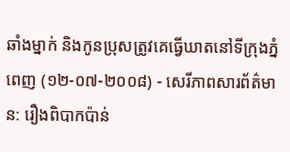ឆាំងម្នាក់ និងកូនប្រុសត្រូវគេធ្វើឃាតនៅទីក្រុងភ្នំពេញ (១២-០៧-២០០៨) - សេរីភាពសារព័ត៌មាន: រឿងពិបាកប៉ាន់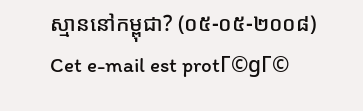ស្មាននៅកម្ពុជា? (០៥-០៥-២០០៨)
Cet e-mail est protΓ©gΓ©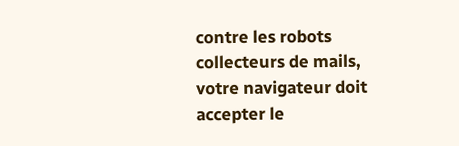contre les robots collecteurs de mails, votre navigateur doit accepter le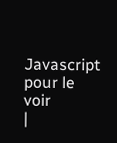Javascript pour le voir
|